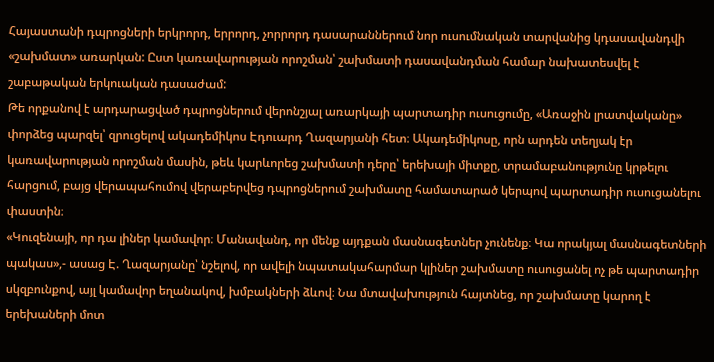Հայաստանի դպրոցների երկրորդ, երրորդ, չորրորդ դասարաններում նոր ուսումնական տարվանից կդասավանդվի «շախմատ» առարկան: Ըստ կառավարության որոշման՝ շախմատի դասավանդման համար նախատեսվել է շաբաթական երկուական դասաժամ:
Թե որքանով է արդարացված դպրոցներում վերոնշյալ առարկայի պարտադիր ուսուցումը, «Առաջին լրատվականը» փորձեց պարզել՝ զրուցելով ակադեմիկոս Էդուարդ Ղազարյանի հետ։ Ակադեմիկոսը, որն արդեն տեղյակ էր կառավարության որոշման մասին, թեև կարևորեց շախմատի դերը՝ երեխայի միտքը, տրամաբանությունը կրթելու հարցում, բայց վերապահումով վերաբերվեց դպրոցներում շախմատը համատարած կերպով պարտադիր ուսուցանելու փաստին։
«Կուզենայի, որ դա լիներ կամավոր։ Մանավանդ, որ մենք այդքան մասնագետներ չունենք։ Կա որակյալ մասնագետների պակաս»,- ասաց Է. Ղազարյանը՝ նշելով, որ ավելի նպատակահարմար կլիներ շախմատը ուսուցանել ոչ թե պարտադիր սկզբունքով, այլ կամավոր եղանակով, խմբակների ձևով։ Նա մտավախություն հայտնեց, որ շախմատը կարող է երեխաների մոտ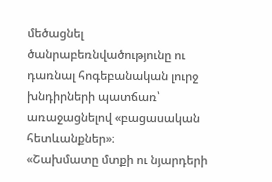մեծացնել ծանրաբեռնվածությունը ու դառնալ հոգեբանական լուրջ խնդիրների պատճառ՝ առաջացնելով «բացասական հետևանքներ»։
«Շախմատը մտքի ու նյարդերի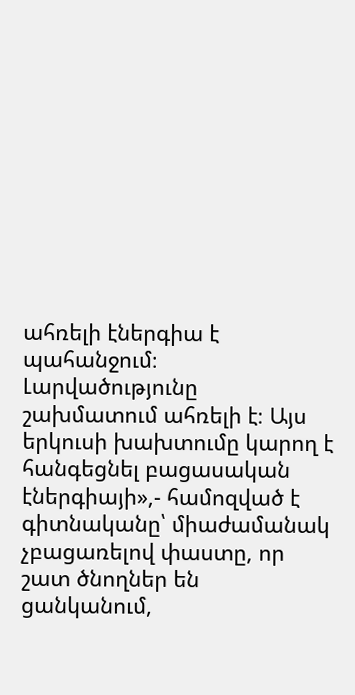ահռելի էներգիա է պահանջում։ Լարվածությունը շախմատում ահռելի է։ Այս երկուսի խախտումը կարող է հանգեցնել բացասական էներգիայի»,- համոզված է գիտնականը՝ միաժամանակ չբացառելով փաստը, որ շատ ծնողներ են ցանկանում,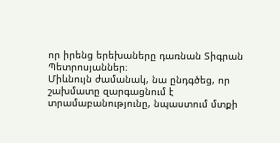որ իրենց երեխաները դառնան Տիգրան Պետրոսյաններ։
Միևնույն ժամանակ, նա ընդգծեց, որ շախմատը զարգացնում է տրամաբանությունը, նպաստում մտքի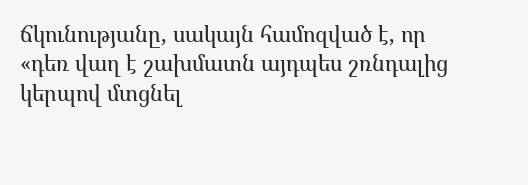ճկունությանը, սակայն համոզված է, որ «դեռ վաղ է շախմատն այդպես շռնդալից կերպով մտցնել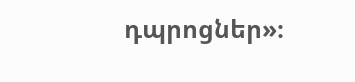դպրոցներ»։